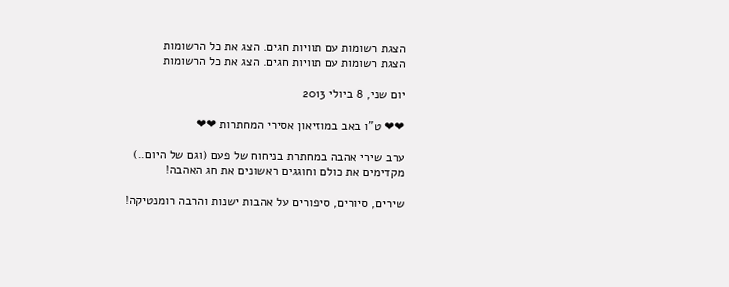הצגת רשומות עם תוויות חגים. הצג את כל הרשומות
הצגת רשומות עם תוויות חגים. הצג את כל הרשומות

יום שני, 8 ביולי 2013

❤❤ ט"ו באב במוזיאון אסירי המחתרות ❤❤

ערב שירי אהבה במחתרת בניחוח של פעם (וגם של היום..)
מקדימים את כולם וחוגגים ראשונים את חג האהבה!

שירים, סיורים, סיפורים על אהבות ישנות והרבה רומנטיקה!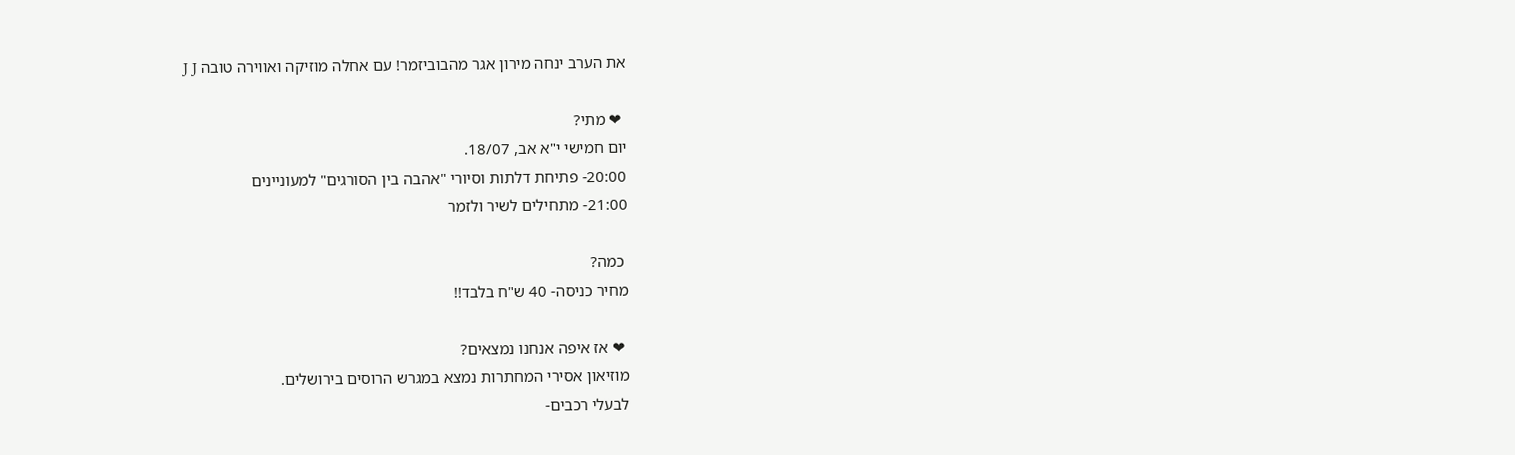את הערב ינחה מירון אגר מהבוביזמר! עם אחלה מוזיקה ואווירה טובה J J

 ❤ מתי?
יום חמישי י"א אב, 18/07.
20:00- פתיחת דלתות וסיורי "אהבה בין הסורגים" למעוניינים
21:00- מתחילים לשיר ולזמר

 כמה?
מחיר כניסה- 40 ש"ח בלבד!!

 ❤ אז איפה אנחנו נמצאים?
מוזיאון אסירי המחתרות נמצא במגרש הרוסים בירושלים.
לבעלי רכבים-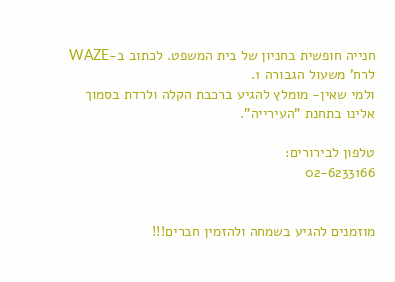חנייה חופשית בחניון של בית המשפט. לכתוב ב-WAZE לרח' משעול הגבורה 1.
ולמי שאין- מומלץ להגיע ברכבת הקלה ולרדת בסמוך אלינו בתחנת "העירייה".

טלפון לבירורים:
02-6233166


מוזמנים להגיע בשמחה ולהזמין חברים!!!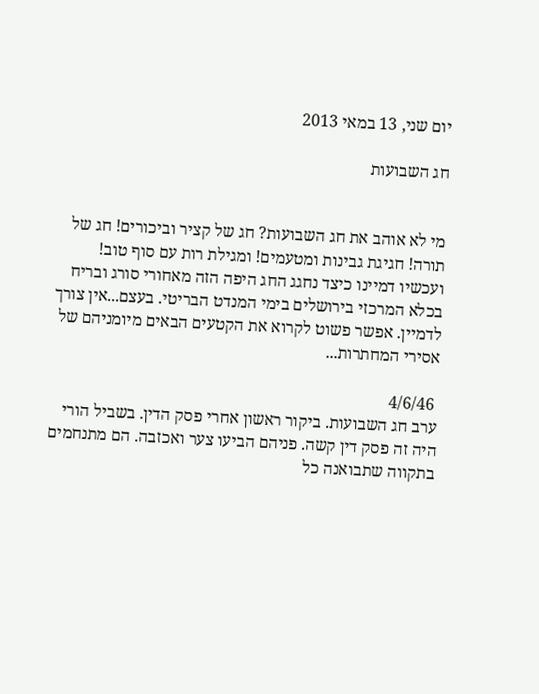יום שני, 13 במאי 2013

חג השבועות


מי לא אוהב את חג השבועות? חג של קציר וביכורים! חג של תורה! חגיגת גבינות ומטעמים! ומגילת רות עם סוף טוב!
ועכשיו דמיינו כיצד נחגג החג היפה הזה מאחורי סורג ובריח בכלא המרכזי בירושלים בימי המנדט הבריטי. בעצם...אין צורך לדמיין. אפשר פשוט לקרוא את הקטעים הבאים מיומניהם של אסירי המחתרות...

 4/6/46
ערב חג השבועות. ביקור ראשון אחרי פסק הדין. בשביל הורי היה זה פסק דין קשה. פניהם הביעו צער ואכזבה. הם מתנחמים בתקווה שתבואנה כל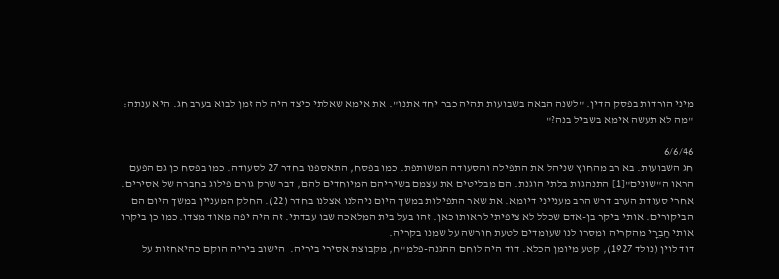מיני הורדות בפסק הדין. "לשנה הבאה בשבועות תהיה כבר יחד אתנו". את אימא שאלתי כיצד היה לה זמן לבוא בערב חג. היא ענתה: "מה לא תעשה אימא בשביל בנה?"

6/6/46
חג השבועות. בא רב מהחוץ שניהל את התפילה והסעודה המשותפת. כמו בפסח, התאספנו בחדר 27 לסעודה. כמו בפסח כן גם הפעם הראו ה"שוּנים"[1] התנהגות בלתי הוגנת. הם מבליטים את עצמם בשיריהם המיוחדים להם, דבר שרק גורם פילוג בחברה של אסירים.
אחרי סעודת הערב דרש הרב מענייני דיומא. את שאר התפילות במשך היום ניהלנו אצלנו בחדר (22). החלק המעניין במשך היום הם הביקורים. אותי ביקר בן-אדם שכלל לא ציפיתי לראותו כאן. זהו בעל בית המלאכה שבו עבדתי. זה היה יפה מאוד מצדו. כמו כן ביקרו אותי חַבֵרָי מהקריה ומסרו לנו שעומדים לטעת חורשה על שמנו בקריה.
דוד לוין (נולד 1927), קטע מיומן הכלא. דוד היה לוחם ההגנה-פלמ"ח, מקבוצת אסירי ביריה.  הישוב ביריה הוקם כהיאחזות על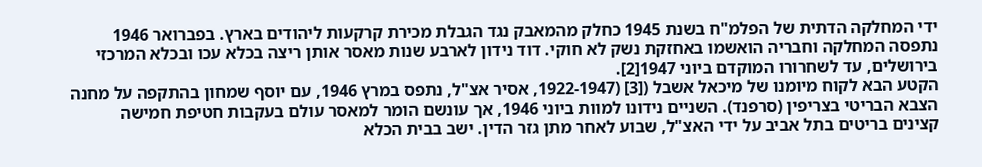ידי המחלקה הדתית של הפלמ"ח בשנת 1945 כחלק מהמאבק נגד הגבלת מכירת קרקעות ליהודים בארץ. בפברואר 1946 נתפסה המחלקה וחבריה הואשמו באחזקת נשק לא חוקי. דוד נידון לארבע שנות מאסר אותן ריצה בכלא עכו ובכלא המרכזי בירושלים, עד לשחרורו המוקדם ביוני 1947[2].
הקטע הבא לקוח מיומנו של מיכאל אשבל ([3] (1922-1947, אסיר אצ"ל, נתפס במרץ 1946, עם יוסף שמחון בהתקפה על מחנה הצבא הבריטי בצריפין (סרפנד). השניים נידונו למוות ביוני 1946, אך עונשם הומר למאסר עולם בעקבות חטיפת חמישה קצינים בריטים בתל אביב על ידי האצ"ל, שבוע לאחר מתן גזר הדין. ישב בבית הכלא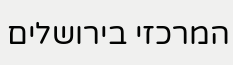המרכזי בירושלים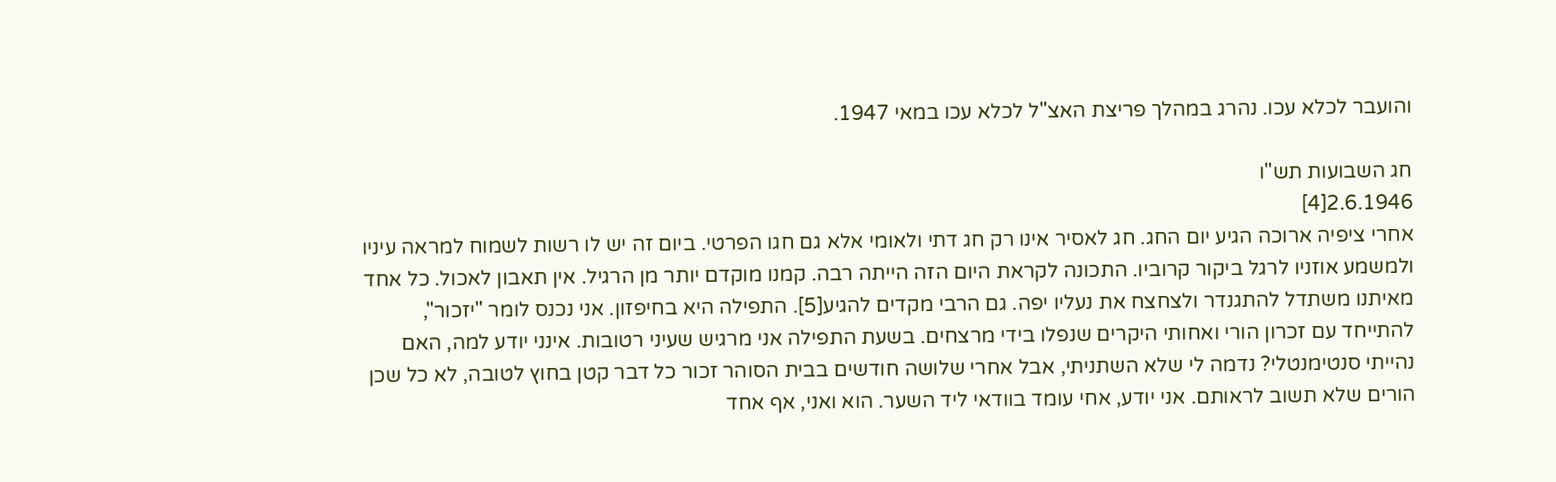והועבר לכלא עכו. נהרג במהלך פריצת האצ"ל לכלא עכו במאי 1947.

חג השבועות תש"ו
2.6.1946[4]
אחרי ציפיה ארוכה הגיע יום החג. חג לאסיר אינו רק חג דתי ולאומי אלא גם חגו הפרטי. ביום זה יש לו רשות לשמוח למראה עיניו ולמשמע אוזניו לרגל ביקור קרוביו. התכונה לקראת היום הזה הייתה רבה. קמנו מוקדם יותר מן הרגיל. אין תאבון לאכול. כל אחד מאיתנו משתדל להתגנדר ולצחצח את נעליו יפה. גם הרבי מקדים להגיע[5]. התפילה היא בחיפזון. אני נכנס לומר "יזכור", להתייחד עם זכרון הורי ואחותי היקרים שנפלו בידי מרצחים. בשעת התפילה אני מרגיש שעיני רטובות. אינני יודע למה, האם נהייתי סנטימנטלי? נדמה לי שלא השתניתי, אבל אחרי שלושה חודשים בבית הסוהר זכור כל דבר קטן בחוץ לטובה, לא כל שכן הורים שלא תשוב לראותם. אני יודע, אחי עומד בוודאי ליד השער. הוא ואני, אף אחד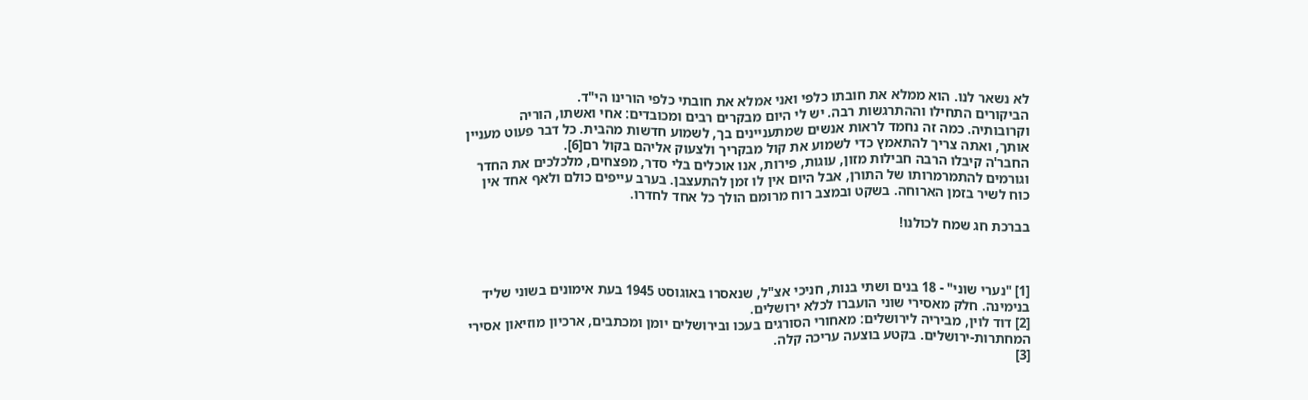לא נשאר לנו. הוא ממלא את חובתו כלפי ואני אמלא את חובתי כלפי הורינו הי"ד.
הביקורים התחילו וההתרגשות רבה. יש לי היום מבקרים רבים ומכובדים: אחי ואשתו, הוריה וקרובותיה. כמה זה נחמד לראות אנשים שמתעניינים בך, לשמוע חדשות מהבית. כל דבר פעוט מעניין אותך, ואתה צריך להתאמץ כדי לשמוע את קול מבקריך ולצעוק אליהם בקול רם[6].
החבר'ה קיבלו הרבה חבילות מזון, עוגות, פירות, אנו אוכלים בלי סדר, מפצחים, מלכלכים את החדר וגורמים להתמרמרותו של התורן, אבל היום אין לו זמן להתעצבן. בערב עייפים כולם ולאף אחד אין כוח לשיר בזמן הארוחה. בשקט ובמצב רוח מרומם הולך כל אחד לחדרו.

בברכת חג שמח לכולנו!



[1] "נערי שוני" - 18 בנים ושתי בנות, חניכי אצ"ל, שנאסרו באוגוסט 1945 בעת אימונים בשוני שליד בנימינה. חלק מאסירי שוני הועברו לכלא ירושלים.
[2] דוד לוין, מביריה לירושלים: מאחורי הסורגים בעכו ובירושלים יומן ומכתבים, ארכיון מוזיאון אסירי המחתרות-ירושלים. בקטע בוצעה עריכה קלה.
[3]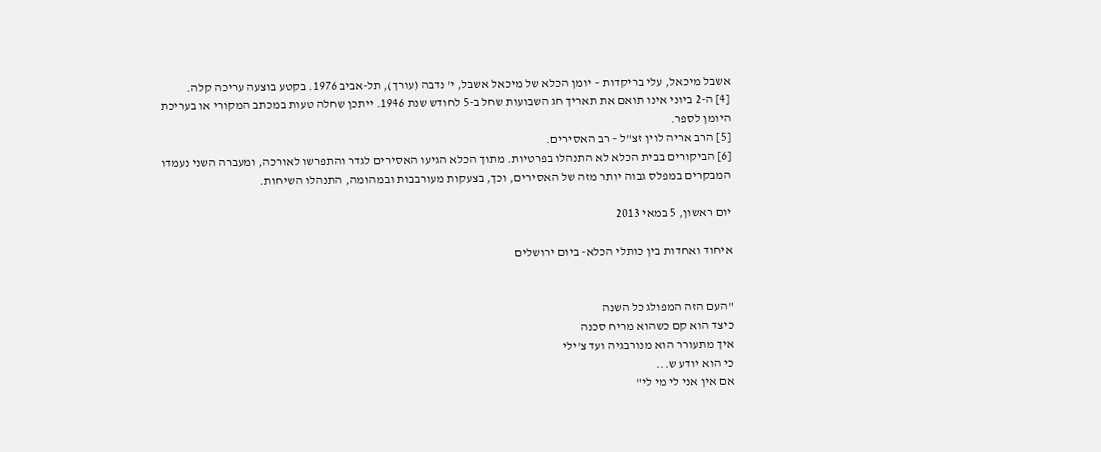אשבל מיכאל, עלי בריקדות – יומן הכלא של מיכאל אשבל, י' נדבה (עורך), תל-אביב 1976. בקטע בוצעה עריכה קלה.
[4] ה-2 ביוני אינו תואם את תאריך חג השבועות שחל ב-5 לחודש שנת 1946. ייתכן שחלה טעות במכתב המקורי או בעריכת היומן לספר.
[5] הרב אריה לוין זצ"ל – רב האסירים.
[6] הביקורים בבית הכלא לא התנהלו בפרטיות. מתוך הכלא הגיעו האסירים לגדר והתפרשו לאורכה, ומעברה השני נעמדו המבקרים במפלס גבוה יותר מזה של האסירים, וכך, בצעקות מעורבבות ובמהומה, התנהלו השיחות.

יום ראשון, 5 במאי 2013

איחוד ואחדות בין כותלי הכלא- ביום ירושלים


"העם הזה המפולג כל השנה
כיצד הוא קם כשהוא מריח סכנה
איך מתעורר הוא מנורבגיה ועד צ'ילי
כי הוא יודע ש...
אם אין אני לי מי לי"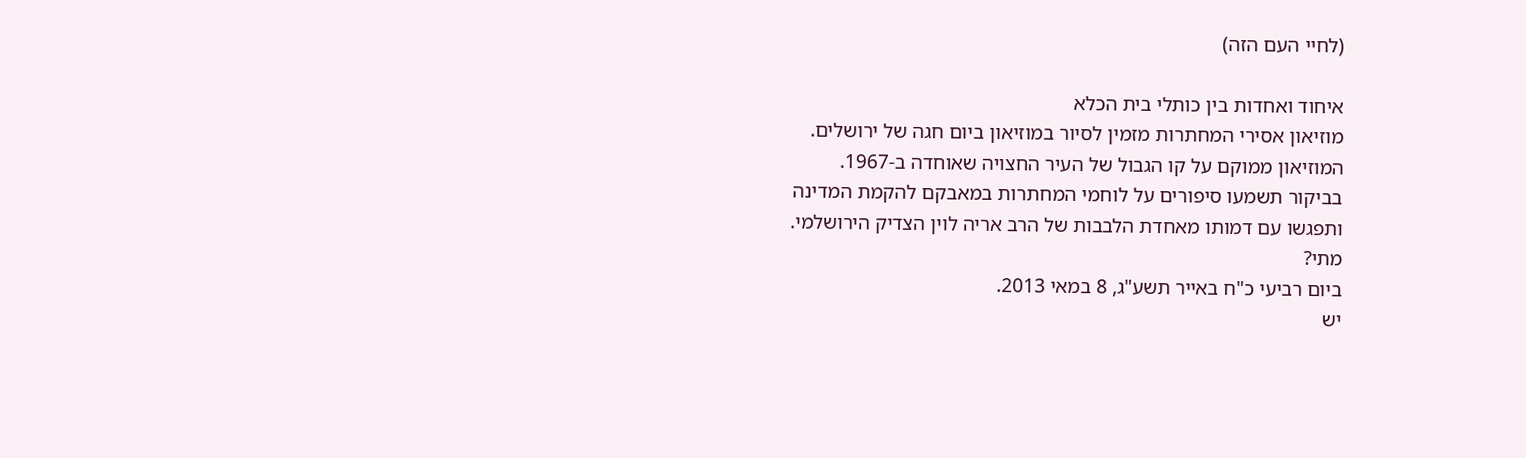(לחיי העם הזה)

איחוד ואחדות בין כותלי בית הכלא
מוזיאון אסירי המחתרות מזמין לסיור במוזיאון ביום חגה של ירושלים.
המוזיאון ממוקם על קו הגבול של העיר החצויה שאוחדה ב-1967.
בביקור תשמעו סיפורים על לוחמי המחתרות במאבקם להקמת המדינה
ותפגשו עם דמותו מאחדת הלבבות של הרב אריה לוין הצדיק הירושלמי.
מתי?
ביום רביעי כ"ח באייר תשע"ג, 8 במאי 2013.
יש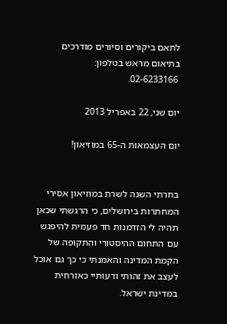לתאם ביקורים וסיורים מודרכים בתיאום מראש בטלפון:
 02-6233166.

יום שני, 22 באפריל 2013

יום העצמאות ה-65 במוזיאון!


בחרתי השנה לשרת במוזיאון אסירי המחתרות בירושלים, כי הרגשתי שכאן תהיה לי הזדמנות חד פעמית להיפגש עם התחום ההיסטורי והתקופה של הקמת המדינה והאמנתי כי כך גם אוכל לעצב את זהותי ודעותיי כאזרחית במדינת ישראל.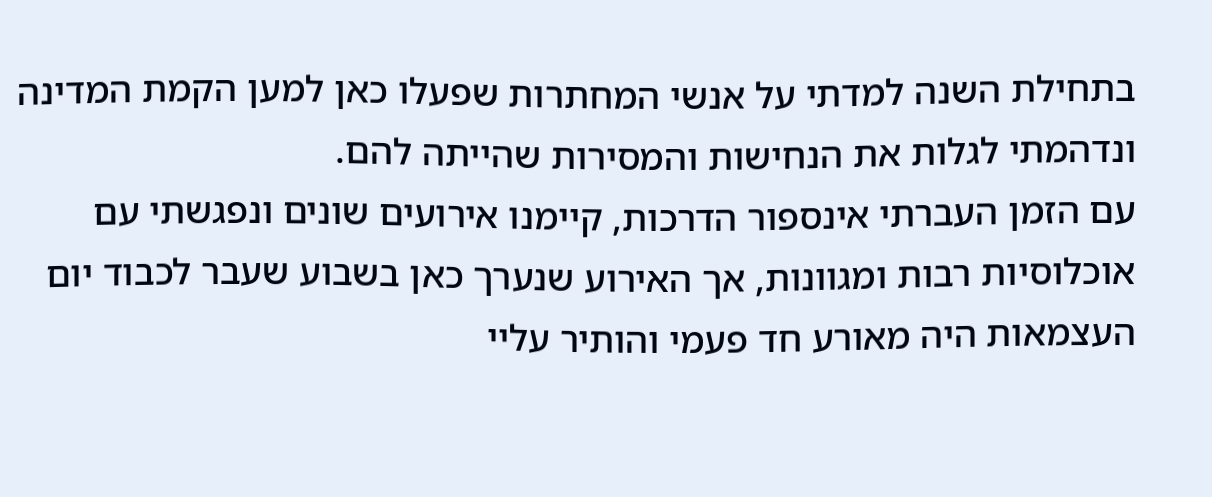בתחילת השנה למדתי על אנשי המחתרות שפעלו כאן למען הקמת המדינה ונדהמתי לגלות את הנחישות והמסירות שהייתה להם.
עם הזמן העברתי אינספור הדרכות, קיימנו אירועים שונים ונפגשתי עם אוכלוסיות רבות ומגוונות, אך האירוע שנערך כאן בשבוע שעבר לכבוד יום העצמאות היה מאורע חד פעמי והותיר עליי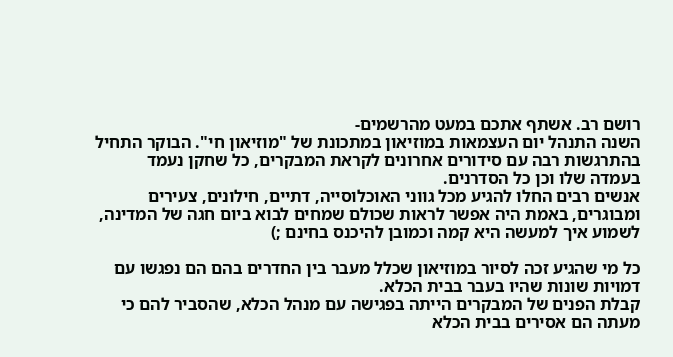רושם רב. אשתף אתכם במעט מהרשמים-
השנה התנהל יום העצמאות במוזיאון במתכונת של "מוזיאון חי". הבוקר התחיל בהתרגשות רבה עם סידורים אחרונים לקראת המבקרים, כל שחקן נעמד בעמדה שלו וכן כל הסדרנים.
אנשים רבים החלו להגיע מכל גווני האוכלוסייה, דתיים, חילונים, צעירים ומבוגרים, באמת היה אפשר לראות שכולם שמחים לבוא ביום חגה של המדינה, לשמוע איך למעשה היא קמה וכמובן להיכנס בחינם ;)

כל מי שהגיע זכה לסיור במוזיאון שכלל מעבר בין החדרים בהם הם נפגשו עם דמויות שונות שהיו בעבר בבית הכלא.
קבלת הפנים של המבקרים הייתה בפגישה עם מנהל הכלא, שהסביר להם כי מעתה הם אסירים בבית הכלא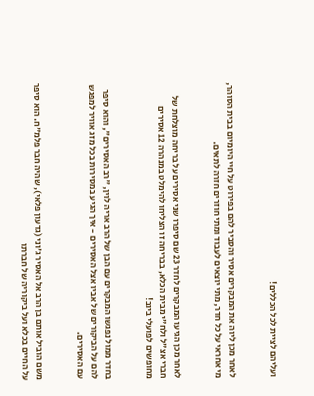ועליהם לציית לכל הכללים!


לאחר מכן ליוה את המבקרים אסיר והסביר להם בפירוט על חיי היומיום בבית הסוהר, מי אחראי על כל חדר, מתי יוצאים לעבוד ומתי חוזרים חזרה לתאים.


לאחר מכן הגיעו המבקרים לחדר 23 שם סיפרו שני אסירים על בריחה מוצלחת של חברי אצ"ל ולח"י מבית הכלא, בבריחה זו הצליחו להימלט במנהרה 12 אסירים מחופשים לפועלי ביוב!


בחדר ממול נפגשו המבקרים עם הבן של הרב אריה לוין, "רב האסירים", והוא סיפר להם על הביקורים של אביו אצל האסירים - איך הגיע במסירות בכל מזג אוויר למפגש עם האסירים.


משם הוביל אותם בן הרב אל האסיר ג'וני (גדעון פלאי), שהיה חבר פלמ"ח. הוא סיפר על החיים בכלא ועל ביקוריה של חברתו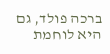ברכה פולד, גם היא לוחמת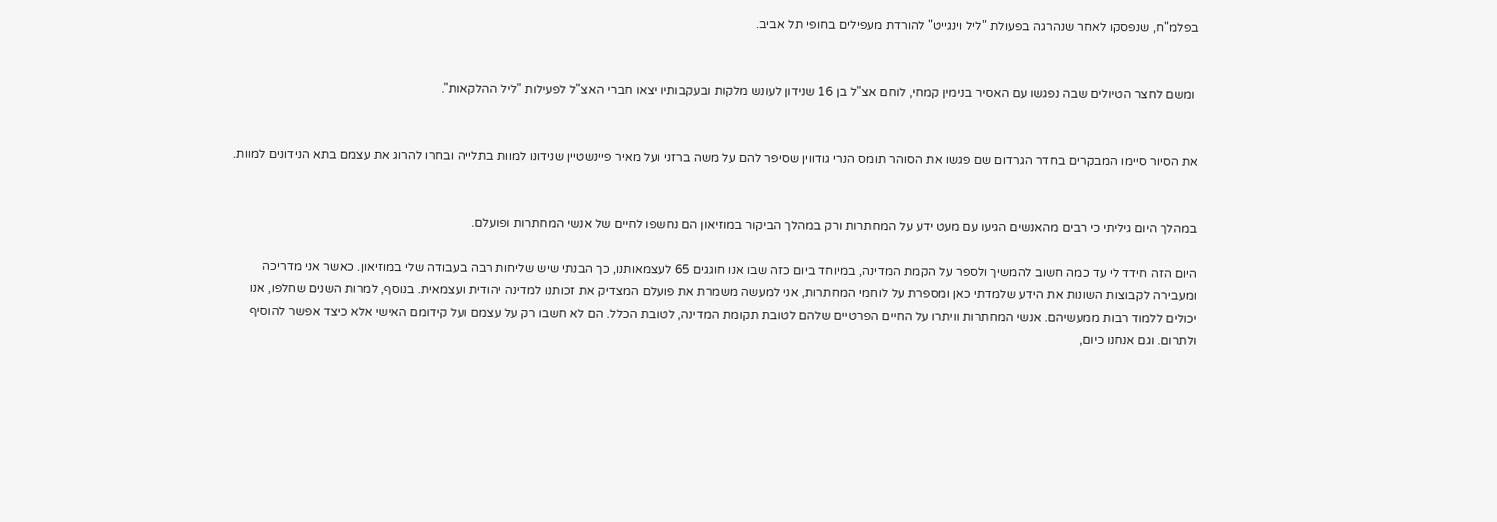בפלמ"ח, שנפסקו לאחר שנהרגה בפעולת "ליל וינגייט" להורדת מעפילים בחופי תל אביב.


 ומשם לחצר הטיולים שבה נפגשו עם האסיר בנימין קמחי, לוחם אצ"ל בן 16 שנידון לעונש מלקות ובעקבותיו יצאו חברי האצ"ל לפעילות "ליל ההלקאות".


את הסיור סיימו המבקרים בחדר הגרדום שם פגשו את הסוהר תומס הנרי גודווין שסיפר להם על משה ברזני ועל מאיר פיינשטיין שנידונו למוות בתלייה ובחרו להרוג את עצמם בתא הנידונים למוות.


במהלך היום גיליתי כי רבים מהאנשים הגיעו עם מעט ידע על המחתרות ורק במהלך הביקור במוזיאון הם נחשפו לחיים של אנשי המחתרות ופועלם.

היום הזה חידד לי עד כמה חשוב להמשיך ולספר על הקמת המדינה, במיוחד ביום כזה שבו אנו חוגגים 65 לעצמאותנו, כך הבנתי שיש שליחות רבה בעבודה שלי במוזיאון. כאשר אני מדריכה ומעבירה לקבוצות השונות את הידע שלמדתי כאן ומספרת על לוחמי המחתרות, אני למעשה משמרת את פועלם המצדיק את זכותנו למדינה יהודית ועצמאית. בנוסף, למרות השנים שחלפו, אנו יכולים ללמוד רבות ממעשיהם. אנשי המחתרות וויתרו על החיים הפרטיים שלהם לטובת תקומת המדינה, לטובת הכלל. הם לא חשבו רק על עצמם ועל קידומם האישי אלא כיצד אפשר להוסיף ולתרום. וגם אנחנו כיום,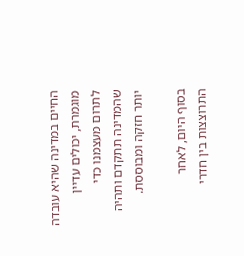החיים במדינה שהיא עובדה מוגמרת, יכולים עדיין לתרום מעצמנו כדי שהמדינה תתקדם ותהיה יותר חזקה ומבוססת.

בסוף היום, לאחר התרוצצות בין חדרי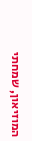המוזיאון, שמחתי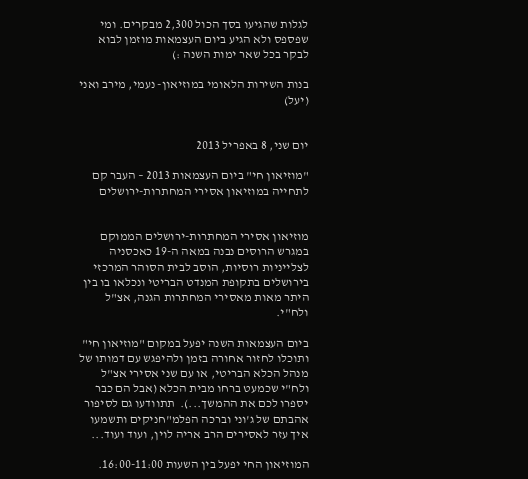לגלות שהגיעו בסך הכול 2,300 מבקרים. ומי שפספס ולא הגיע ביום העצמאות מוזמן לבוא לבקר בכל שאר ימות השנה :)

בנות השירות הלאומי במוזיאון- נעמי, מירב ואני (יעל)


יום שני, 8 באפריל 2013

"מוזיאון חי" ביום העצמאות 2013 – העבר קם לתחייה במוזיאון אסירי המחתרות-ירושלים


מוזיאון אסירי המחתרות-ירושלים הממוקם במגרש הרוסים נבנה במאה ה-19 כאכסניה לצלייניות רוסיות, הוסב לבית הסוהר המרכזי בירושלים בתקופת המנדט הבריטי ונכלאו בו בין היתר מאות מאסירי המחתרות הגנה, אצ"ל ולח"י.

ביום העצמאות השנה יפעל במקום "מוזיאון חי" ותוכלו לחזור אחורה בזמן ולהיפגש עם דמותו של מנהל הכלא הבריטי, או עם שני אסירי אצ"ל ולח"י שכמעט ברחו מבית הכלא (אבל הם כבר יספרו לכם את ההמשך...).  תתוודעו גם לסיפור אהבתם של ג'וני וברכה הפלמ"חניקים ותשמעו איך עזר לאסירים הרב אריה לוין, ועוד ועוד...

המוזיאון החי יפעל בין השעות 16:00-11:00.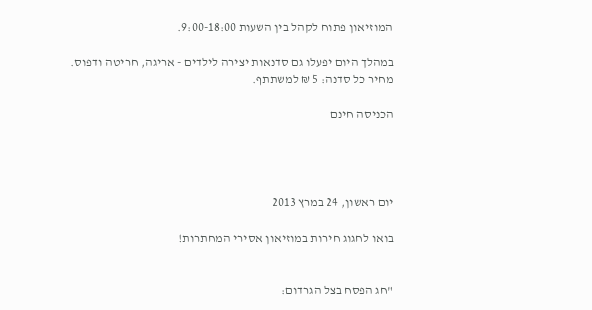המוזיאון פתוח לקהל בין השעות 9:00-18:00.

במהלך היום יפעלו גם סדנאות יצירה לילדים - אריגה, חריטה ודפוס.
מחיר כל סדנה: 5 ₪ למשתתף.

הכניסה חינם




יום ראשון, 24 במרץ 2013

בואו לחגוג חירות במוזיאון אסירי המחתרות!


"חג הפסח בצל הגרדום: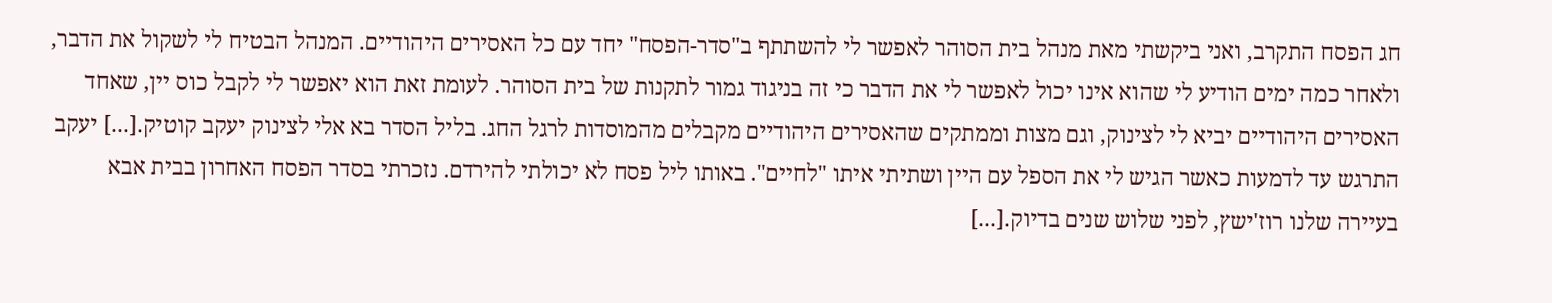חג הפסח התקרב, ואני ביקשתי מאת מנהל בית הסוהר לאפשר לי להשתתף ב"סדר-הפסח" יחד עם כל האסירים היהודיים. המנהל הבטיח לי לשקול את הדבר, ולאחר כמה ימים הודיע לי שהוא אינו יכול לאפשר לי את הדבר כי זה בניגוד גמור לתקנות של בית הסוהר. לעומת זאת הוא יאפשר לי לקבל כוס יין, שאחד האסירים היהודיים יביא לי לצינוק, וגם מצות וממתקים שהאסירים היהודיים מקבלים מהמוסדות לרגל החג. בליל הסדר בא אלי לצינוק יעקב קוטיק.[...] יעקב התרגש עד לדמעות כאשר הגיש לי את הספל עם היין ושתיתי איתו "לחיים". באותו ליל פסח לא יכולתי להירדם. נזכרתי בסדר הפסח האחרון בבית אבא בעיירה שלנו רוז'ישץ, לפני שלוש שנים בדיוק.[...]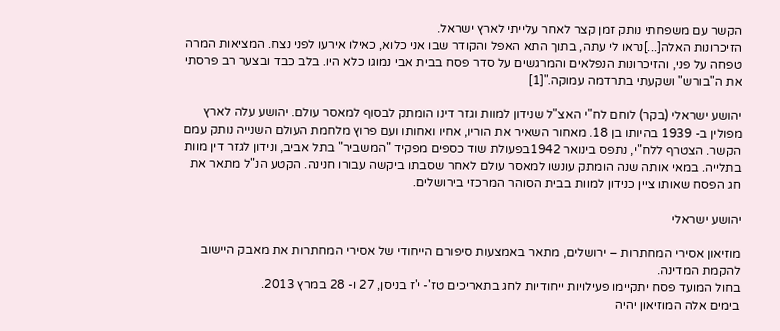הקשר עם משפחתי נותק זמן קצר לאחר עלייתי לארץ ישראל.
הזיכרונות האלה[...]נראו לי עתה, בתוך התא האפל והקודר שבו אני כלוא, כאילו אירעו לפני נצח. המציאות המרה טפחה על פני, והזיכרונות הנפלאים והמרגשים על סדר פסח בבית אבי נמוגו כלא היו. בלב כבד ובצער רב פרסתי את ה"בורש" ושקעתי בתרדמה עמוקה."[1]

יהושע ישראלי (בקר) לוחם לח"י האצ"ל שנידון למוות וגזר דינו הומתק לבסוף למאסר עולם. יהושע עלה לארץ מפולין ב- 1939 בהיותו בן 18. מאחור השאיר את הוריו, אחיו ואחותו ועם פרוץ מלחמת העולם השנייה נותק עמם הקשר. הצטרף ללח"י, נתפס בינואר 1942בפעולת שוד כספים מפקיד "המשביר" בתל אביב, ונידון לגזר דין מוות בתלייה. במאי אותה שנה הומתק עונשו למאסר עולם לאחר שסבתו ביקשה עבורו חנינה. הקטע הנ"ל מתאר את חג הפסח שאותו ציין כנידון למוות בבית הסוהר המרכזי בירושלים.

יהושע ישראלי

מוזיאון אסירי המחתרות – ירושלים, מתאר באמצעות סיפורם הייחודי של אסירי המחתרות את מאבק היישוב להקמת המדינה.
בחול המועד פסח יתקיימו פעילויות ייחודיות לחג בתאריכים טז'- י'ז בניסן, 27 ו- 28 במרץ 2013.
בימים אלה המוזיאון יהיה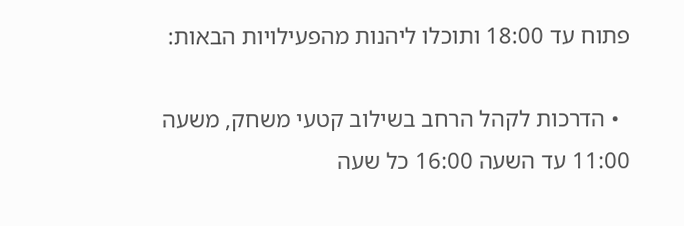פתוח עד 18:00 ותוכלו ליהנות מהפעילויות הבאות:

  • הדרכות לקהל הרחב בשילוב קטעי משחק, משעה 11:00 עד השעה 16:00 כל שעה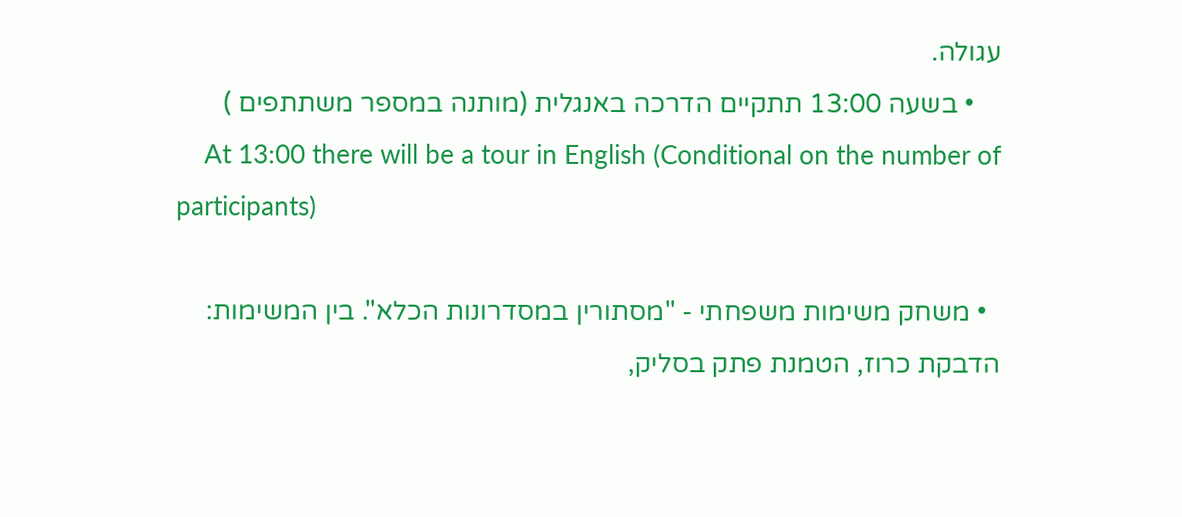עגולה.
    • בשעה 13:00 תתקיים הדרכה באנגלית (מותנה במספר משתתפים )
    At 13:00 there will be a tour in English (Conditional on the number of participants)

  • משחק משימות משפחתי - "מסתורין במסדרונות הכלא". בין המשימות: הדבקת כרוז, הטמנת פתק בסליק,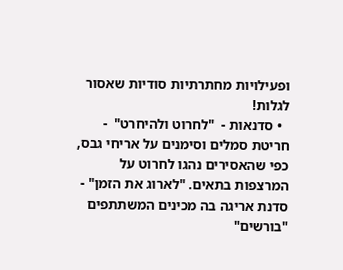ופעילויות מחתרתיות סודיות שאסור לגלות!
  • סדנאות -  "לחרוט ולהיחרט"  - חריטת סמלים וסימנים על אריחי גבס, כפי שהאסירים נהגו לחרוט על המרצפות בתאים. "לארוג את הזמן" - סדנת אריגה בה מכינים המשתתפים "בורשים"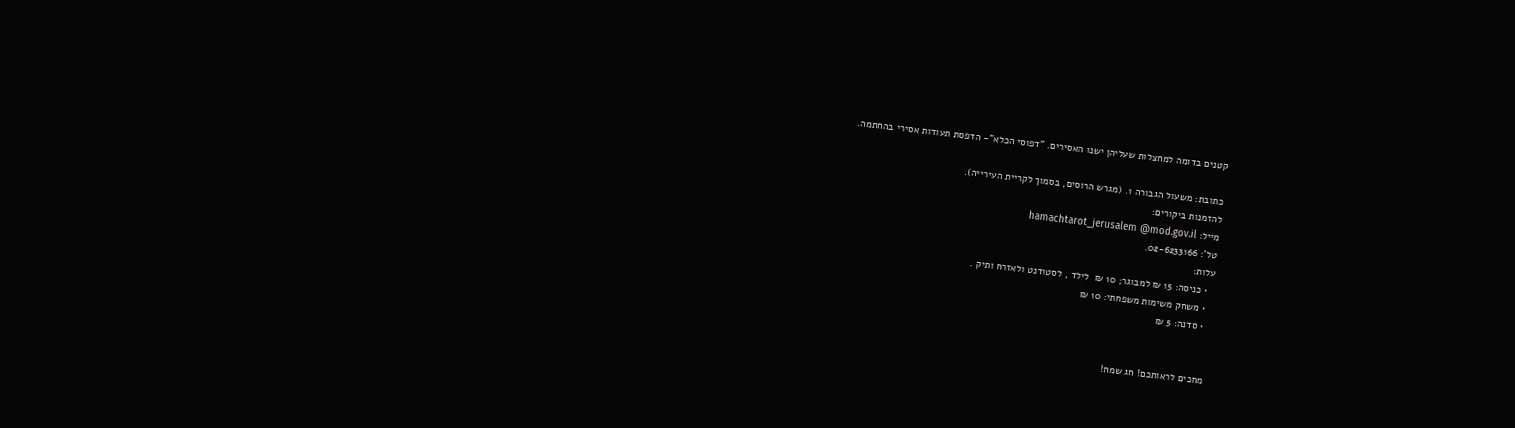קטנים בדומה למחצלות שעליהן ישנו האסירים. "דפוסי הכלא"- הדפסת תעודות אסירי בהחתמה.

כתובת: משעול הגבורה 1. (מגרש הרוסים, בסמוך לקריית העירייה).
להזמנות ביקורים:
מייל: hamachtarot_jerusalem @mod.gov.il
טל': 02-6233166.
עלות:
  • כניסה: 15 ₪ למבוגר; 10 ₪  לילד , לסטודנט ולאזרח ותיק .
  • משחק משימות משפחתי: 10 ₪
  • סדנה: 5 ₪


מחכים לראותכם! חג שמח!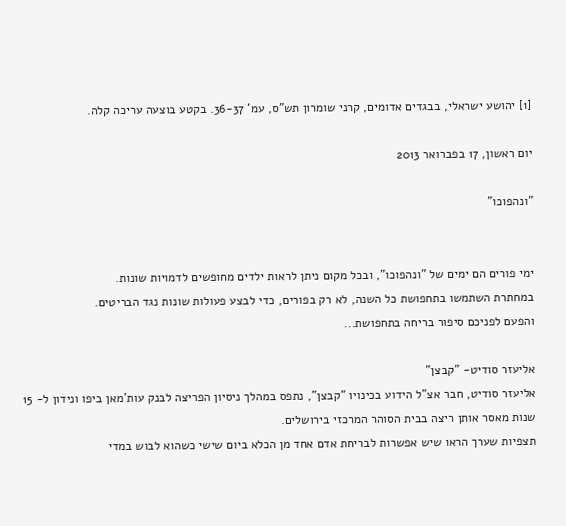[1] יהושע ישראלי, בבגדים אדומים, קרני שומרון תש"ס, עמ' 36-37. בקטע בוצעה עריכה קלה.

יום ראשון, 17 בפברואר 2013

"ונהפוכו"


ימי פורים הם ימים של "ונהפוכו", ובכל מקום ניתן לראות ילדים מחופשים לדמויות שונות.
במחתרת השתמשו בתחפושת כל השנה, לא רק בפורים, כדי לבצע פעולות שונות נגד הבריטים.
והפעם לפניכם סיפור בריחה בתחפושת...

אליעזר סודיט- "קבצן"
אליעזר סודיט, חבר אצ"ל הידוע בכינויו "קבצן", נתפס במהלך ניסיון הפריצה לבנק עות'מאן ביפו ונידון ל- 15 שנות מאסר אותן ריצה בבית הסוהר המרכזי בירושלים.
תצפיות שערך הראו שיש אפשרות לבריחת אדם אחד מן הכלא ביום שישי כשהוא לבוש במדי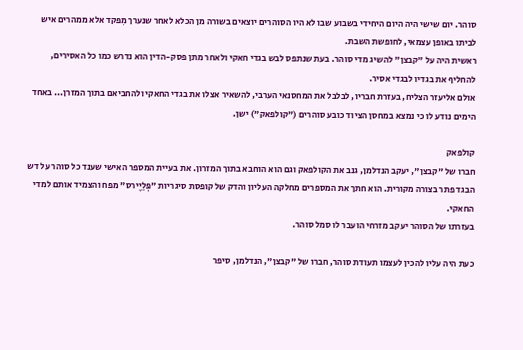סוהר. יום שישי היה היום היחידי בשבוע שבו לא היו הסוהרים יוצאים בשורה מן הכלא לאחר שנערך מִפקד אלא ממהרים איש לביתו באופן עצמאי, לחופשת השבת.
ראשית היה על "קבצן" להשיג מדי סוהר. בעת שנתפס לבש בגדי חאקי ולאחר מתן פסק-הדין הוא נדרש כמו כל האסירים, להחליף את בגדיו לבגדי אסיר.
אולם אליעזר הצליח, בעזרת חבריו, לבלבל את המחסנאי הערבי, להשאיר אצלו את בגדי החאקי ולהחביאם בתוך המזרן... באחד הימים נודע לו כי נמצא במחסן הציוד כובע סוהרים ("קולפאק") ישן.

קולפאק
חברו של "קבצן", יעקב הנדלמן, גנב את הקולפאק וגם הוא הוחבא בתוך המזרון. את בעיית המספר האישי שענד כל סוהר על דש הבגד פתר בצורה מקורית. הוא חתך את המספרים מחלקה העליון והדק של קופסת סיגריות "פְּלַיֶירס" מפח והצמיד אותם למדי החאקי.
בעזרתו של הסוהר יעקב מזרחי הועבר לו סמל סוהר.

כעת היה עליו להכין לעצמו תעודת סוהר, חברו של "קבצן", הנדלמן, סיפר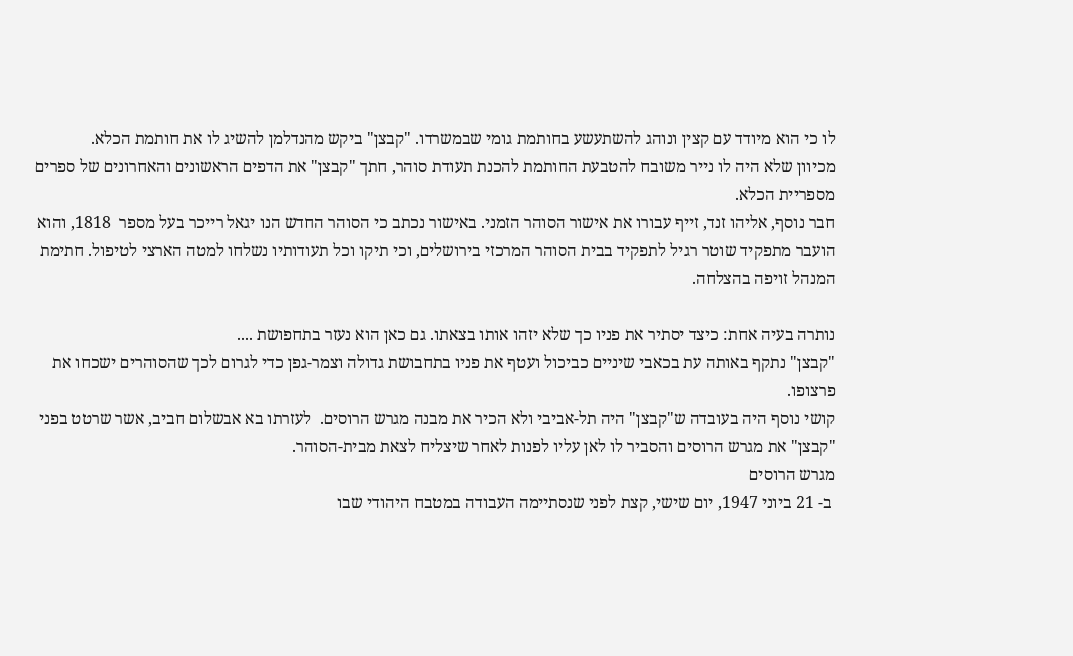לו כי הוא מיודד עם קצין ונוהג להשתעשע בחותמת גומי שבמשרדו. "קבצן" ביקש מהנדלמן להשיג לו את חותמת הכלא.
מכיוון שלא היה לו נייר משובח להטבעת החותמת להכנת תעודת סוהר, חתך "קבצן" את הדפים הראשונים והאחרונים של ספרים מספריית הכלא.
חבר נוסף, אליהו זנד, זייף עבורו את אישור הסוהר הזמני. באישור נכתב כי הסוהר החדש הנו יגאל רייכר בעל מספר  1818, והוא הועבר מתפקיד שוטר רגיל לתפקיד בבית הסוהר המרכזי בירושלים, וכי תיקו וכל תעודותיו נשלחו למטה הארצי לטיפול. חתימת המנהל זויפה בהצלחה.

נותרה בעיה אחת: כיצד יסתיר את פניו כך שלא יזהו אותו בצאתו. גם כאן הוא נעזר בתחפושת ....
"קבצן" נתקף באותה עת בכאבי שיניים כביכול ועטף את פניו בתחבושת גדולה וצמר-גפן כדי לגרום לכך שהסוהרים ישכחו את פרצופו.
קושי נוסף היה בעובדה ש"קבצן" היה תל-אביבי ולא הכיר את מבנה מגרש הרוסים.  לעזרתו בא אבשלום חביב, אשר שרטט בפני "קבצן" את מגרש הרוסים והסביר לו לאן עליו לפנות לאחר שיצליח לצאת מבית-הסוהר.
מגרש הרוסים
 ב- 21 ביוני 1947, יום שישי, קצת לפני שנסתיימה העבודה במטבח היהודי שבו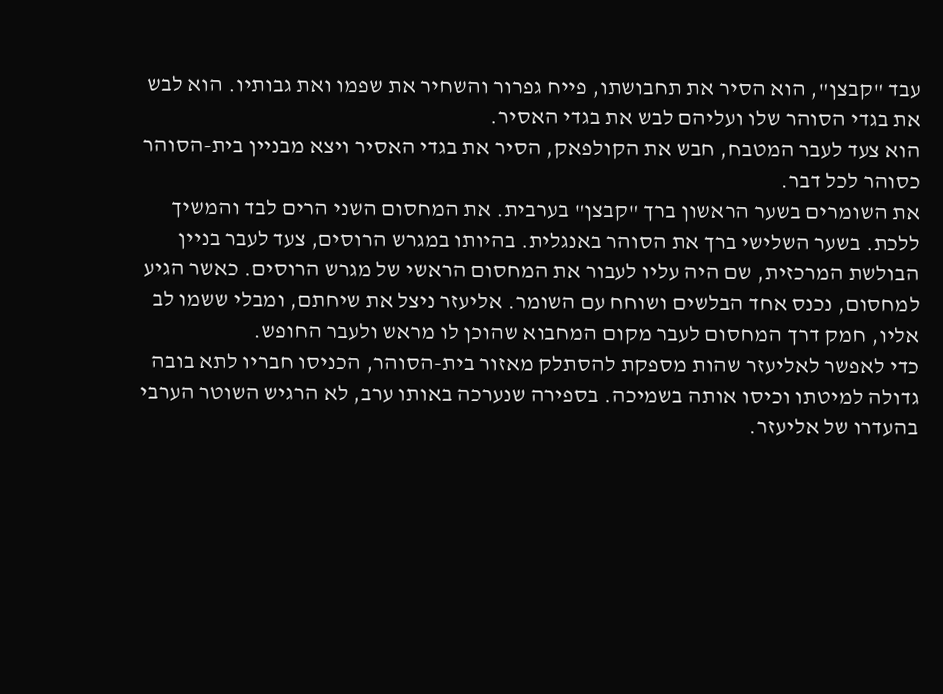עבד "קבצן", הוא הסיר את תחבושתו, פייח גפרור והשחיר את שפמו ואת גבותיו. הוא לבש את בגדי הסוהר שלו ועליהם לבש את בגדי האסיר.
הוא צעד לעבר המטבח, חבש את הקולפאק, הסיר את בגדי האסיר ויצא מבניין בית-הסוהר כסוהר לכל דבר.
את השומרים בשער הראשון ברך "קבצן" בערבית. את המחסום השני הרים לבד והמשיך ללכת. בשער השלישי ברך את הסוהר באנגלית. בהיותו במגרש הרוסים, צעד לעבר בניין הבולשת המרכזית, שם היה עליו לעבור את המחסום הראשי של מגרש הרוסים. כאשר הגיע למחסום, נכנס אחד הבלשים ושוחח עם השומר. אליעזר ניצל את שיחתם, ומבלי ששמו לב אליו, חמק דרך המחסום לעבר מקום המחבוא שהוכן לו מראש ולעבר החופש.
כדי לאפשר לאליעזר שהות מספקת להסתלק מאזור בית-הסוהר, הכניסו חבריו לתא בובה גדולה למיטתו וכיסו אותה בשמיכה. בספירה שנערכה באותו ערב, לא הרגיש השוטר הערבי בהעדרו של אליעזר.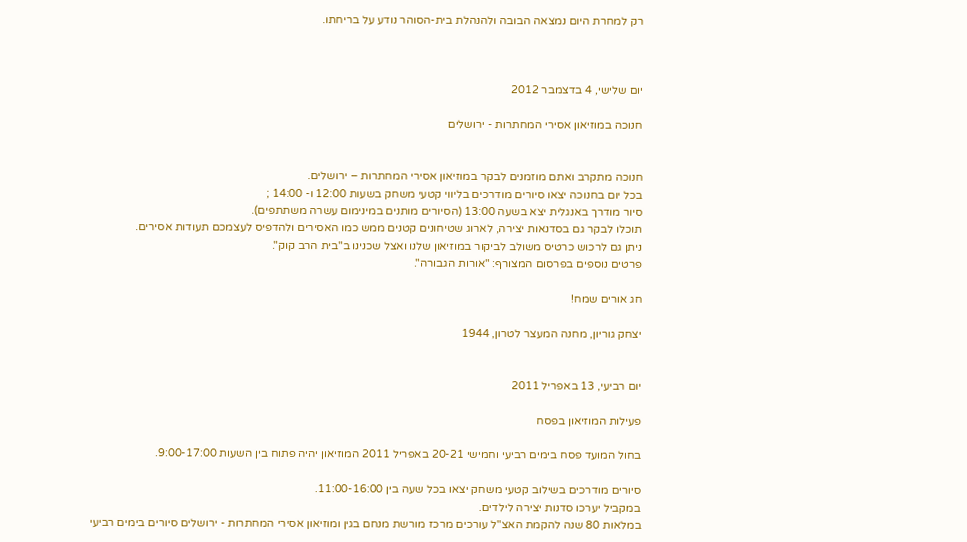רק למחרת היום נמצאה הבובה ולהנהלת בית-הסוהר נודע על בריחתו.



יום שלישי, 4 בדצמבר 2012

חנוכה במוזיאון אסירי המחתרות - ירושלים


חנוכה מתקרב ואתם מוזמנים לבקר במוזיאון אסירי המחתרות – ירושלים.
בכל יום בחנוכה יצאו סיורים מודרכים בליווי קטעי משחק בשעות 12:00 ו- 14:00 ;
סיור מודרך באנגלית יצא בשעה 13:00 (הסיורים מותנים במינימום עשרה משתתפים).
תוכלו לבקר גם בסדנאות יצירה, לארוג שטיחונים קטנים ממש כמו האסירים ולהדפיס לעצמכם תעודות אסירים.
ניתן גם לרכוש כרטיס משולב לביקור במוזיאון שלנו ואצל שכנינו ב"בית הרב קוק".
פרטים נוספים בפרסום המצורף: "אורות הגבורה".

חג אורים שמח!

יצחק גוריון, מחנה המעצר לטרון, 1944


יום רביעי, 13 באפריל 2011

פעילות המוזיאון בפסח

בחול המועד פסח בימים רביעי וחמישי 20-21 באפריל 2011 המוזיאון יהיה פתוח בין השעות 9:00-17:00.

סיורים מודרכים בשילוב קטעי משחק יצאו בכל שעה בין 11:00-16:00.
במקביל יערכו סדנות יצירה לילדים.
במלאות 80 שנה להקמת האצ"ל עורכים מרכז מורשת מנחם בגין ומוזיאון אסירי המחתרות - ירושלים סיורים בימים רביעי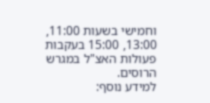וחמישי בשעות 11:00, 13:00, 15:00 בעקבות פעולות האצ"ל במגרש הרוסים.
למידע נוסף: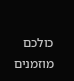כולכם מוזמנים